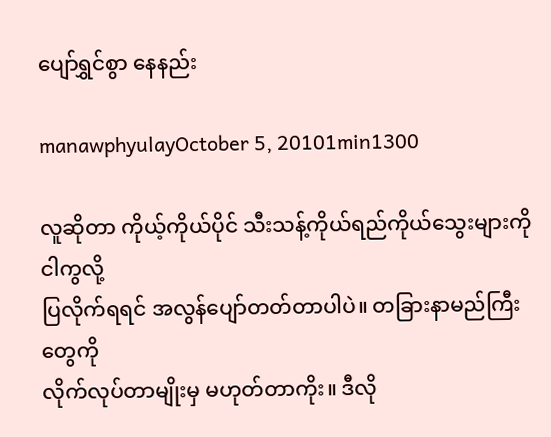ပျော်ရွှင်စွာ နေနည်း

manawphyulayOctober 5, 20101min1300

လူဆိုတာ ကိုယ့်ကိုယ်ပိုင် သီးသန့်ကိုယ်ရည်ကိုယ်သွေးများကို ငါကွလို့
ပြလိုက်ရရင် အလွန်ပျော်တတ်တာပါပဲ။ တခြားနာမည်ကြီးတွေကို
လိုက်လုပ်တာမျိုးမှ မဟုတ်တာကိုး။ ဒီလို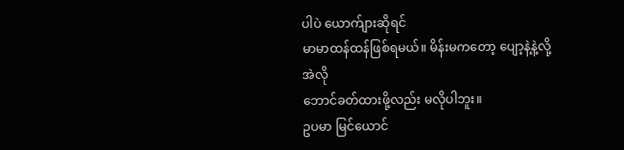ပါပဲ ယောက်ျားဆိုရင်
မာမာထန်ထန်ဖြစ်ရမယ်။ မိန်းမကတော့ ပျော့နဲ့နဲ့လို့ အဲလို
ဘောင်ခတ်ထားဖို့လည်း မလိုပါဘူး။
ဥပမာ မြင်ယောင်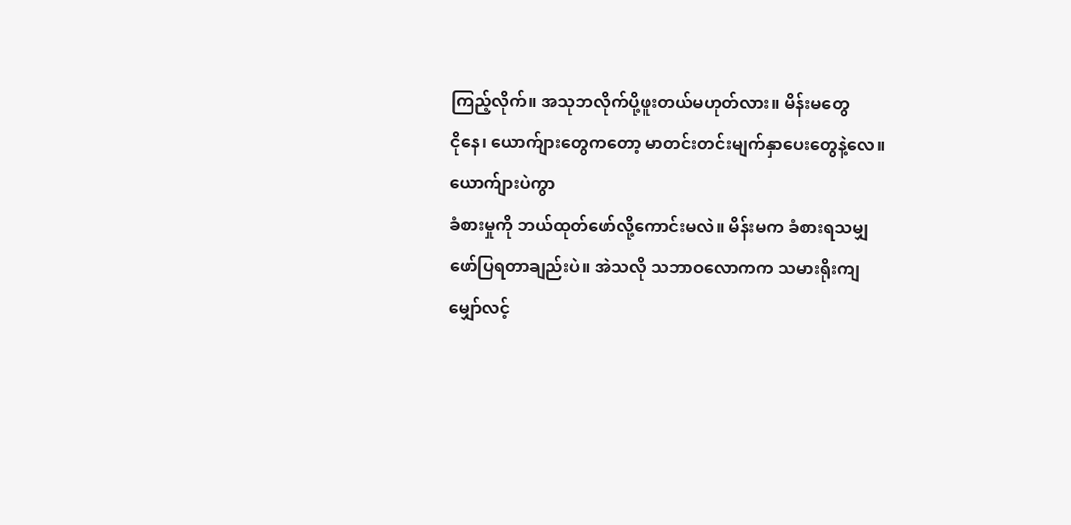ကြည့်လိုက်။ အသုဘလိုက်ပို့ဖူးတယ်မဟုတ်လား။ မိန်းမတွေ
ငိုနေ၊ ယောက်ျားတွေကတော့ မာတင်းတင်းမျက်နှာပေးတွေနဲ့လေ။ ယောက်ျားပဲကွာ
ခံစားမှုကို ဘယ်ထုတ်ဖော်လို့ကောင်းမလဲ။ မိန်းမက ခံစားရသမျှ
ဖော်ပြရတာချည်းပဲ။ အဲသလို သဘာဝလောကက သမားရိုးကျ
မျှော်လင့်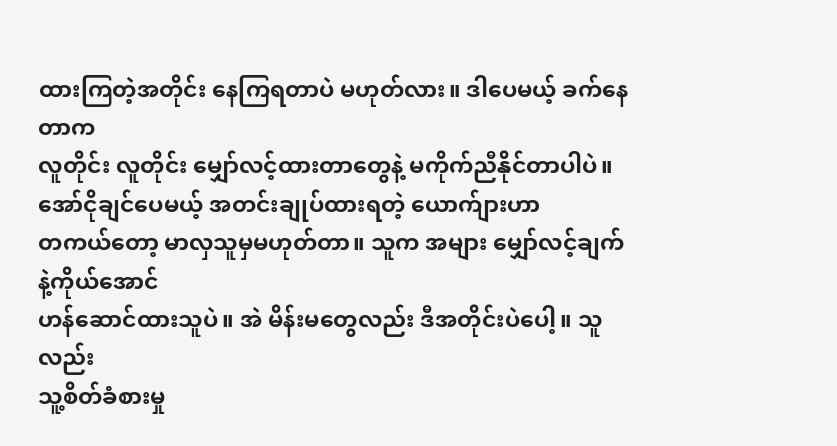ထားကြတဲ့အတိုင်း နေကြရတာပဲ မဟုတ်လား။ ဒါပေမယ့် ခက်နေတာက
လူတိုင်း လူတိုင်း မျှော်လင့်ထားတာတွေနဲ့ မကိုက်ညီနိုင်တာပါပဲ။
အော်ငိုချင်ပေမယ့် အတင်းချုပ်ထားရတဲ့ ယောက်ျားဟာ
တကယ်တော့ မာလှသူမှမဟုတ်တာ။ သူက အများ မျှော်လင့်ချက်နဲ့ကိုယ်အောင်
ဟန်ဆောင်ထားသူပဲ။ အဲ မိန်းမတွေလည်း ဒီအတိုင်းပဲပေါ့။ သူလည်း
သူ့စိတ်ခံစားမှု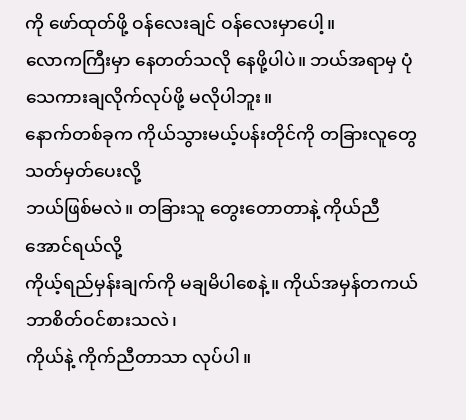ကို ဖော်ထုတ်ဖို့ ဝန်လေးချင် ဝန်လေးမှာပေါ့။
လောကကြီးမှာ နေတတ်သလို နေဖို့ပါပဲ။ ဘယ်အရာမှ ပုံသေကားချလိုက်လုပ်ဖို့ မလိုပါဘူး။
နောက်တစ်ခုက ကိုယ်သွားမယ့်ပန်းတိုင်ကို တခြားလူတွေ သတ်မှတ်ပေးလို့
ဘယ်ဖြစ်မလဲ။ တခြားသူ တွေးတောတာနဲ့ ကိုယ်ညီအောင်ရယ်လို့
ကိုယ့်ရည်မှန်းချက်ကို မချမိပါစေနဲ့။ ကိုယ်အမှန်တကယ် ဘာစိတ်ဝင်စားသလဲ၊
ကိုယ်နဲ့ ကိုက်ညီတာသာ လုပ်ပါ။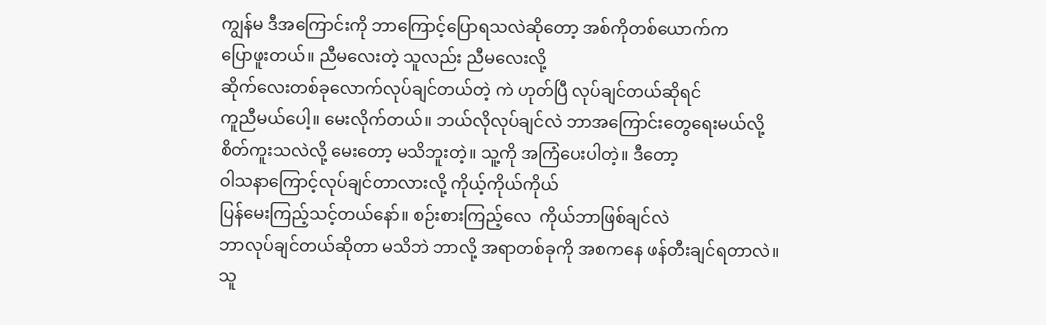ကျွန်မ ဒီအကြောင်းကို ဘာကြောင့်ပြောရသလဲဆိုတော့ အစ်ကိုတစ်ယောက်က
ပြောဖူးတယ်။ ညီမလေးတဲ့ သူလည်း ညီမလေးလို့
ဆိုက်လေးတစ်ခုလောက်လုပ်ချင်တယ်တဲ့ ကဲ ဟုတ်ပြီ လုပ်ချင်တယ်ဆိုရင်
ကူညီမယ်ပေါ့။ မေးလိုက်တယ်။ ဘယ်လိုလုပ်ချင်လဲ ဘာအကြောင်းတွေရေးမယ်လို့
စိတ်ကူးသလဲလို့ မေးတော့ မသိဘူးတဲ့။ သူ့ကို အကြံပေးပါတဲ့။ ဒီတော့
ဝါသနာကြောင့်လုပ်ချင်တာလားလို့ ကိုယ့်ကိုယ်ကိုယ်
ပြန်မေးကြည့်သင့်တယ်နော်။ စဉ်းစားကြည့်လေ  ကိုယ်ဘာဖြစ်ချင်လဲ
ဘာလုပ်ချင်တယ်ဆိုတာ မသိဘဲ ဘာလို့ အရာတစ်ခုကို အစကနေ ဖန်တီးချင်ရတာလဲ။
သူ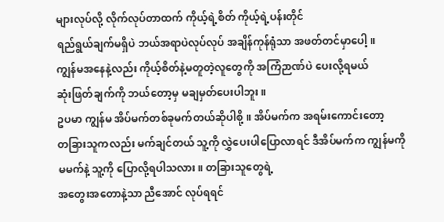များလုပ်လို့ လိုက်လုပ်တာထက် ကိုယ့်ရဲ့စိတ် ကိုယ့်ရဲ့ပန်းတိုင်
ရည်ရွယ်ချက်မရှိပဲ ဘယ်အရာပဲလုပ်လုပ် အချိန်ကုန်ရုံသာ အဖတ်တင်မှာပေါ့။
ကျွန်မအနေနဲ့လည်း ကိုယ့်စိတ်နဲ့မတူတဲ့လူတွေကို အကြံဉာဏ်ပဲ ပေးလို့ရမယ်
ဆုံးဖြတ်ချက်ကို ဘယ်တော့မှ မချမှတ်ပေးပါဘူး။
ဥပမာ ကျွန်မ အိပ်မက်တစ်ခုမက်တယ်ဆိုပါစို့။ အိပ်မက်က အရမ်းကောင်းတော့
တခြားသူကလည်း မက်ချင်တယ် သူ့ကို လွှဲပေးပါပြောလာရင် ဒီအိပ်မက်က ကျွန်မကို
မမက်နဲ့ သူ့ကို ပြောလို့ရပါသလား။ တခြားသူတွေရဲ့
အတွေးအတောနဲ့သာ ညီအောင် လုပ်ရရင်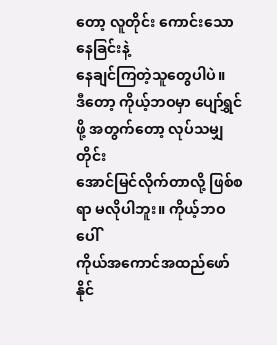တော့ လူတိုင်း ကောင်းသောနေခြင်းနဲ့
နေချင်ကြတဲ့သူတွေပါပဲ။
ဒီတော့ ကိုယ့်ဘဝမှာ ပျော်ရွှင်ဖို့ အတွက်တော့ လုပ်သမျှတိုင်း
အောင်မြင်လိုက်တာလို့ ဖြစ်စရာ မလိုပါဘူး။ ကိုယ့်ဘဝပေါ်
ကိုယ်အကောင်အထည်ဖော်နိုင်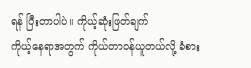ရန် ပြီးတာပါပဲ။ ကိုယ့်ဆုံးဖြတ်ချက်
ကိုယ့်နေရာအတွက် ကိုယ်တာဝန်ယူတယ်လို့ ခံစား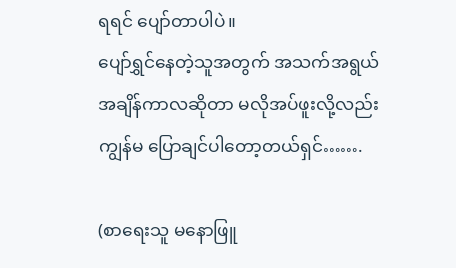ရရင် ပျော်တာပါပဲ။
ပျော်ရွှင်နေတဲ့သူအတွက် အသက်အရွယ် အချိန်ကာလဆိုတာ မလိုအပ်ဖူးလို့လည်း
ကျွန်မ ပြောချင်ပါတော့တယ်ရှင်…….

(စာရေးသူ မနောဖြူ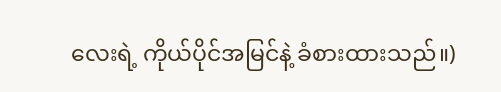လေးရဲ့ ကိုယ်ပိုင်အမြင်နဲ့ ခံစားထားသည်။)